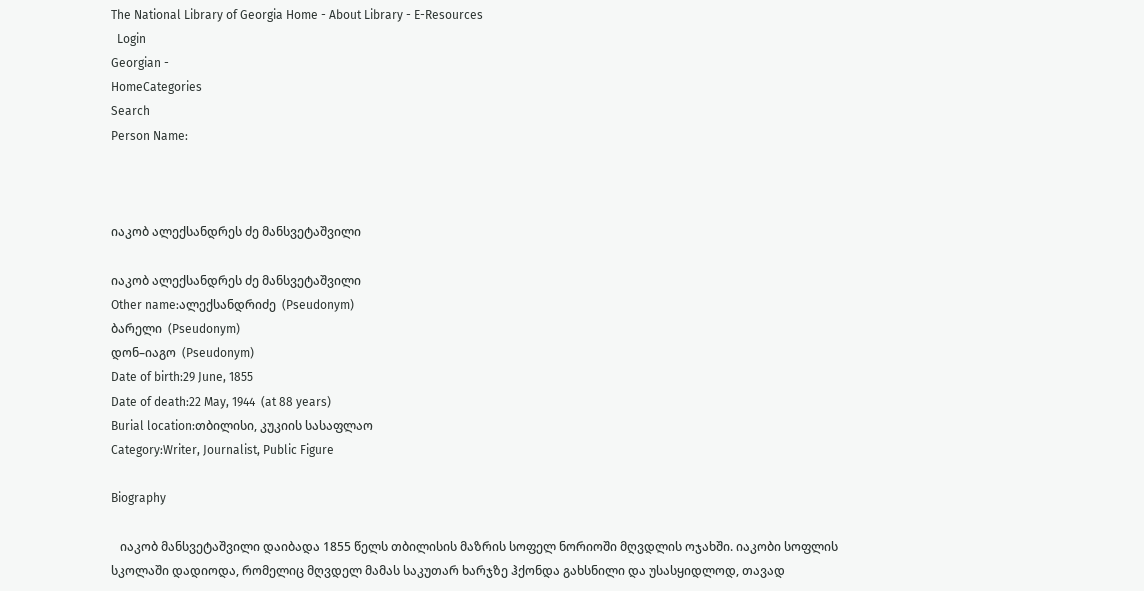The National Library of Georgia Home - About Library - E-Resources
  Login
Georgian -
HomeCategories
Search
Person Name:



იაკობ ალექსანდრეს ძე მანსვეტაშვილი

იაკობ ალექსანდრეს ძე მანსვეტაშვილი
Other name:ალექსანდრიძე  (Pseudonym)
ბარელი  (Pseudonym)
დონ–იაგო  (Pseudonym)
Date of birth:29 June, 1855
Date of death:22 May, 1944  (at 88 years)
Burial location:თბილისი, კუკიის სასაფლაო
Category:Writer, Journalist, Public Figure

Biography

   იაკობ მანსვეტაშვილი დაიბადა 1855 წელს თბილისის მაზრის სოფელ ნორიოში მღვდლის ოჯახში. იაკობი სოფლის სკოლაში დადიოდა, რომელიც მღვდელ მამას საკუთარ ხარჯზე ჰქონდა გახსნილი და უსასყიდლოდ, თავად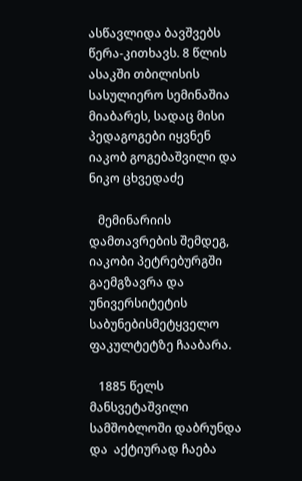ასწავლიდა ბავშვებს წერა-კითხავს. 8 წლის ასაკში თბილისის სასულიერო სემინაშია მიაბარეს, სადაც მისი პედაგოგები იყვნენ იაკობ გოგებაშვილი და ნიკო ცხვედაძე

   მემინარიის დამთავრების შემდეგ, იაკობი პეტრებურგში გაემგზავრა და უნივერსიტეტის საბუნებისმეტყველო ფაკულტეტზე ჩააბარა.

   1885 წელს მანსვეტაშვილი სამშობლოში დაბრუნდა და  აქტიურად ჩაება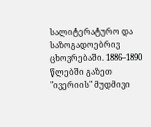სალიტერატურო და საზოგადოებრივ ცხოვრებაში. 1886–1890 წლებში გაზეთ "ივერიის" მუდმივი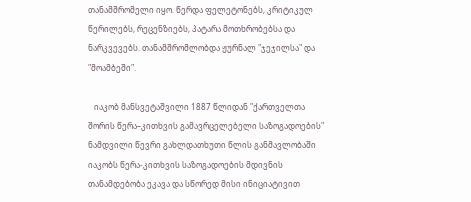თანამშრომელი იყო. წერდა ფელეტონებს, კრიტიკულ წერილებს, რეცენზიებს, პატარა მოთხრობებსა და ნარკვევებს. თანამშრომლობდა ჟურნალ "ჯეჯილსა" და "მოამბეში".

   იაკობ მანსვეტაშვილი 1887 წლიდან "ქართველთა შორის წერა–კითხვის გამავრცელებელი საზოგადოების" ნამდვილი წევრი გახლდათხუთი წლის განმავლობაში იაკობს წერა-კითხვის საზოგადოების მდივნის თანამდებობა ეკავა და სწორედ მისი ინიციატივით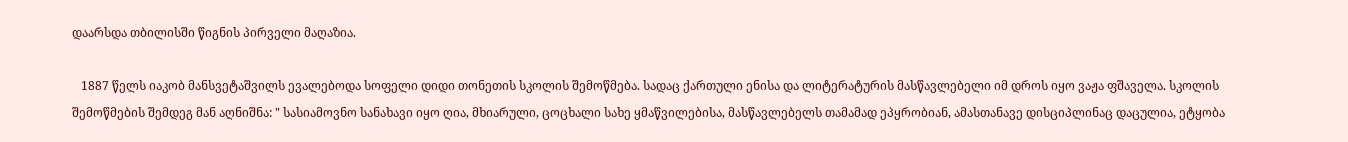დაარსდა თბილისში წიგნის პირველი მაღაზია.

   1887 წელს იაკობ მანსვეტაშვილს ევალებოდა სოფელი დიდი თონეთის სკოლის შემოწმება. სადაც ქართული ენისა და ლიტერატურის მასწავლებელი იმ დროს იყო ვაჟა ფშაველა. სკოლის შემოწმების შემდეგ მან აღნიშნა: " სასიამოვნო სანახავი იყო ღია, მხიარული, ცოცხალი სახე ყმაწვილებისა, მასწავლებელს თამამად ეპყრობიან, ამასთანავე დისციპლინაც დაცულია, ეტყობა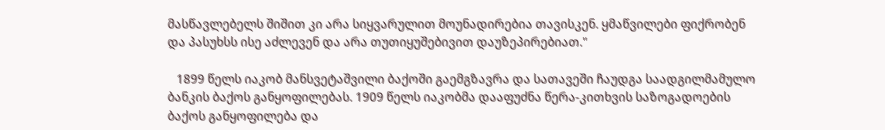მასწავლებელს შიშით კი არა სიყვარულით მოუნადირებია თავისკენ. ყმაწვილები ფიქრობენ და პასუხსს ისე აძლევენ და არა თუთიყუშებივით დაუზეპირებიათ."

   1899 წელს იაკობ მანსვეტაშვილი ბაქოში გაემგზავრა და სათავეში ჩაუდგა საადგილმამულო ბანკის ბაქოს განყოფილებას. 1909 წელს იაკობმა დააფუძნა წერა-კითხვის საზოგადოების ბაქოს განყოფილება და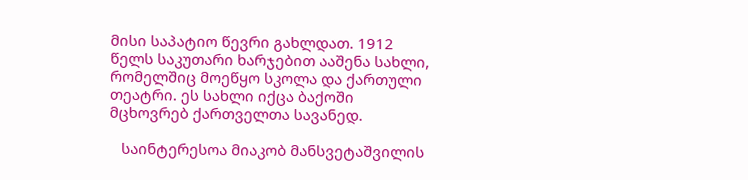მისი საპატიო წევრი გახლდათ. 1912 წელს საკუთარი ხარჯებით ააშენა სახლი, რომელშიც მოეწყო სკოლა და ქართული თეატრი. ეს სახლი იქცა ბაქოში მცხოვრებ ქართველთა სავანედ.

   საინტერესოა მიაკობ მანსვეტაშვილის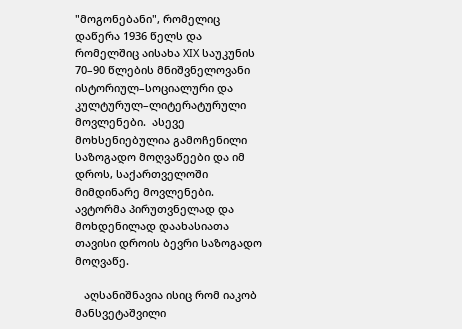"მოგონებანი", რომელიც დაწერა 1936 წელს და რომელშიც აისახა XIX საუკუნის 70–90 წლების მნიშვნელოვანი ისტორიულ–სოციალური და კულტურულ–ლიტერატურული მოვლენები.  ასევე მოხსენიებულია გამოჩენილი საზოგადო მოღვაწეები და იმ დროს, საქართველოში მიმდინარე მოვლენები. ავტორმა პირუთვნელად და მოხდენილად დაახასიათა თავისი დროის ბევრი საზოგადო მოღვაწე.

   აღსანიშნავია ისიც რომ იაკობ მანსვეტაშვილი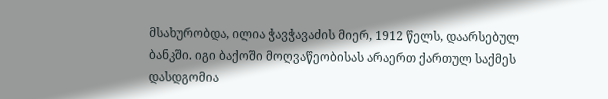მსახურობდა, ილია ჭავჭავაძის მიერ, 1912 წელს, დაარსებულ ბანკში. იგი ბაქოში მოღვაწეობისას არაერთ ქართულ საქმეს დასდგომია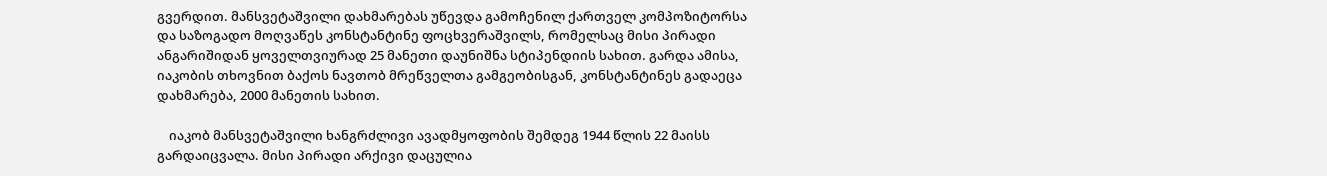გვერდით. მანსვეტაშვილი დახმარებას უწევდა გამოჩენილ ქართველ კომპოზიტორსა და საზოგადო მოღვაწეს კონსტანტინე ფოცხვერაშვილს, რომელსაც მისი პირადი ანგარიშიდან ყოველთვიურად 25 მანეთი დაუნიშნა სტიპენდიის სახით. გარდა ამისა, იაკობის თხოვნით ბაქოს ნავთობ მრეწველთა გამგეობისგან, კონსტანტინეს გადაეცა დახმარება, 2000 მანეთის სახით.

    იაკობ მანსვეტაშვილი ხანგრძლივი ავადმყოფობის შემდეგ 1944 წლის 22 მაისს გარდაიცვალა. მისი პირადი არქივი დაცულია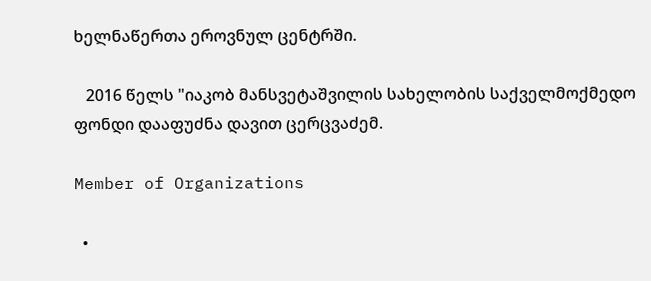ხელნაწერთა ეროვნულ ცენტრში.

   2016 წელს "იაკობ მანსვეტაშვილის სახელობის საქველმოქმედო ფონდი დააფუძნა დავით ცერცვაძემ.

Member of Organizations

  •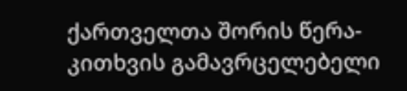ქართველთა შორის წერა-კითხვის გამავრცელებელი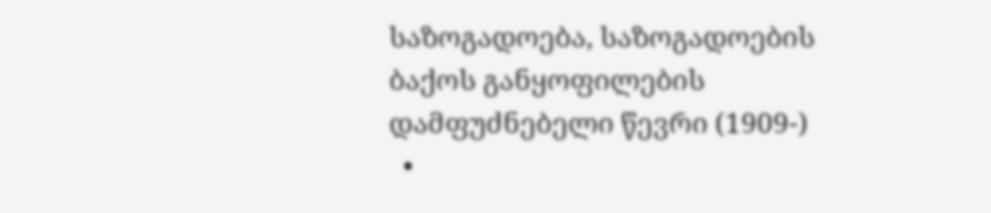საზოგადოება, საზოგადოების ბაქოს განყოფილების დამფუძნებელი წევრი (1909-)
  •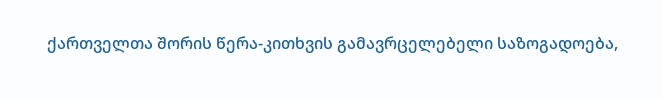ქართველთა შორის წერა-კითხვის გამავრცელებელი საზოგადოება,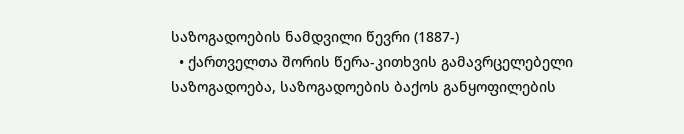საზოგადოების ნამდვილი წევრი (1887-)
  • ქართველთა შორის წერა-კითხვის გამავრცელებელი საზოგადოება, საზოგადოების ბაქოს განყოფილების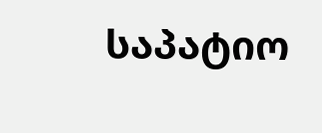საპატიო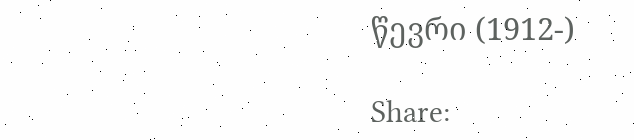წევრი (1912-)

Share: